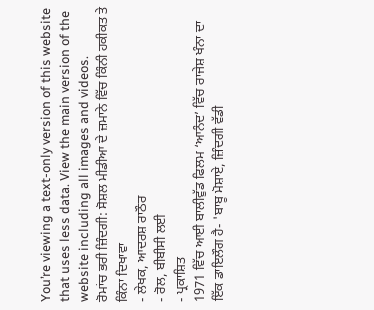You’re viewing a text-only version of this website that uses less data. View the main version of the website including all images and videos.
ਰੋਮਾਂਚ ਭਰੀ ਜ਼ਿੰਦਗੀ: ਸੋਸ਼ਲ ਮੀਡੀਆ ਦੇ ਜ਼ਮਾਨੇ ਵਿੱਚ ਕਿੰਨੀ ਹਕੀਕਤ ਤੇ ਕਿੰਨਾ ਦਿਖਾਵਾ
- ਲੇਖਕ, ਆਦਰਸ਼ ਰਾਠੌਰ
- ਰੋਲ, ਬੀਬੀਸੀ ਲਈ
- ਪ੍ਰਕਾਸ਼ਿਤ
1971 ਵਿੱਚ ਆਈ ਬਾਲੀਵੁੱਡ ਫਿਲਮ ‘ਆਨੰਦ’ ਵਿੱਚ ਰਾਜੇਸ਼ ਖੰਨਾ ਦਾ ਇੱਕ ਡਾਇਲੌਗ ਹੈ- 'ਬਾਬੂ ਮੋਸ਼ਾਏ, ਜ਼ਿੰਦਗੀ ਵੱਡੀ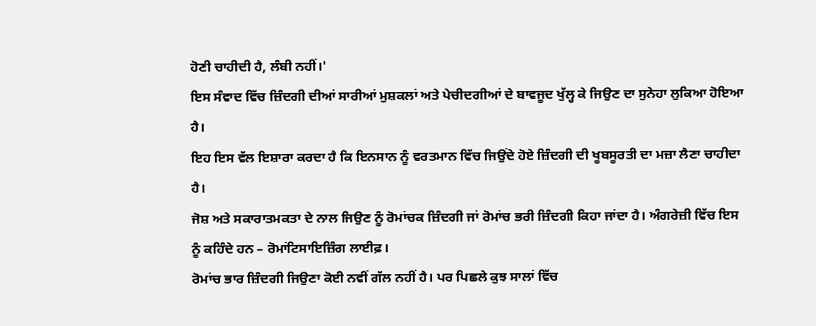ਹੋਣੀ ਚਾਹੀਦੀ ਹੈ, ਲੰਬੀ ਨਹੀਂ।'
ਇਸ ਸੰਵਾਦ ਵਿੱਚ ਜ਼ਿੰਦਗੀ ਦੀਆਂ ਸਾਰੀਆਂ ਮੁਸ਼ਕਲਾਂ ਅਤੇ ਪੇਚੀਦਗੀਆਂ ਦੇ ਬਾਵਜੂਦ ਖੁੱਲ੍ਹ ਕੇ ਜਿਉਣ ਦਾ ਸੁਨੇਹਾ ਲੁਕਿਆ ਹੋਇਆ ਹੈ।
ਇਹ ਇਸ ਵੱਲ ਇਸ਼ਾਰਾ ਕਰਦਾ ਹੈ ਕਿ ਇਨਸਾਨ ਨੂੰ ਵਰਤਮਾਨ ਵਿੱਚ ਜਿਉਂਦੇ ਹੋਏ ਜ਼ਿੰਦਗੀ ਦੀ ਖੂਬਸੂਰਤੀ ਦਾ ਮਜ਼ਾ ਲੈਣਾ ਚਾਹੀਦਾ ਹੈ।
ਜੋਸ਼ ਅਤੇ ਸਕਾਰਾਤਮਕਤਾ ਦੇ ਨਾਲ ਜਿਉਣ ਨੂੰ ਰੋਮਾਂਚਕ ਜ਼ਿੰਦਗੀ ਜਾਂ ਰੋਮਾਂਚ ਭਰੀ ਜ਼ਿੰਦਗੀ ਕਿਹਾ ਜਾਂਦਾ ਹੈ। ਅੰਗਰੇਜ਼ੀ ਵਿੱਚ ਇਸ ਨੂੰ ਕਹਿੰਦੇ ਹਨ – ਰੋਮਾਂਟਿਸਾਇਜ਼ਿੰਗ ਲਾਈਫ਼।
ਰੋਮਾਂਚ ਭਾਰ ਜ਼ਿੰਦਗੀ ਜਿਉਣਾ ਕੋਈ ਨਵੀਂ ਗੱਲ ਨਹੀਂ ਹੈ। ਪਰ ਪਿਛਲੇ ਕੁਝ ਸਾਲਾਂ ਵਿੱਚ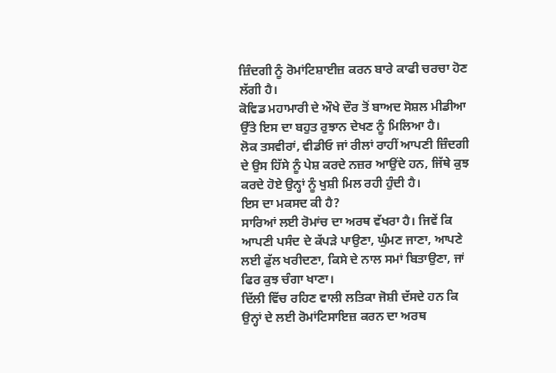ਜ਼ਿੰਦਗੀ ਨੂੰ ਰੋਮਾਂਟਿਸ਼ਾਈਜ਼ ਕਰਨ ਬਾਰੇ ਕਾਫੀ ਚਰਚਾ ਹੋਣ ਲੱਗੀ ਹੈ।
ਕੋਵਿਡ ਮਹਾਮਾਰੀ ਦੇ ਔਖੇ ਦੌਰ ਤੋਂ ਬਾਅਦ ਸੋਸ਼ਲ ਮੀਡੀਆ ਉੱਤੇ ਇਸ ਦਾ ਬਹੁਤ ਰੁਝਾਨ ਦੇਖਣ ਨੂੰ ਮਿਲਿਆ ਹੈ।
ਲੋਕ ਤਸਵੀਰਾਂ, ਵੀਡੀਓ ਜਾਂ ਰੀਲਾਂ ਰਾਹੀਂ ਆਪਣੀ ਜ਼ਿੰਦਗੀ ਦੇ ਉਸ ਹਿੱਸੇ ਨੂੰ ਪੇਸ਼ ਕਰਦੇ ਨਜ਼ਰ ਆਉਂਦੇ ਹਨ, ਜਿੱਥੇ ਕੁਝ ਕਰਦੇ ਹੋਏ ਉਨ੍ਹਾਂ ਨੂੰ ਖੁਸ਼ੀ ਮਿਲ ਰਹੀ ਹੁੰਦੀ ਹੈ।
ਇਸ ਦਾ ਮਕਸਦ ਕੀ ਹੈ?
ਸਾਰਿਆਂ ਲਈ ਰੋਮਾਂਚ ਦਾ ਅਰਥ ਵੱਖਰਾ ਹੈ। ਜਿਵੇਂ ਕਿ ਆਪਣੀ ਪਸੰਦ ਦੇ ਕੱਪੜੇ ਪਾਉਣਾ, ਘੁੰਮਣ ਜਾਣਾ, ਆਪਣੇ ਲਈ ਫੁੱਲ ਖਰੀਦਣਾ, ਕਿਸੇ ਦੇ ਨਾਲ ਸਮਾਂ ਬਿਤਾਉਣਾ, ਜਾਂ ਫਿਰ ਕੁਝ ਚੰਗਾ ਖਾਣਾ।
ਦਿੱਲੀ ਵਿੱਚ ਰਹਿਣ ਵਾਲੀ ਲਤਿਕਾ ਜੋਸ਼ੀ ਦੱਸਦੇ ਹਨ ਕਿ ਉਨ੍ਹਾਂ ਦੇ ਲਈ ਰੋਮਾਂਟਿਸਾਇਜ਼ ਕਰਨ ਦਾ ਅਰਥ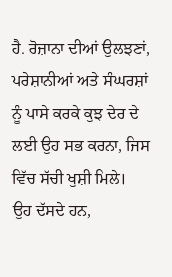ਹੈ. ਰੋਜ਼ਾਨਾ ਦੀਆਂ ਉਲਝਣਾਂ, ਪਰੇਸ਼ਾਨੀਆਂ ਅਤੇ ਸੰਘਰਸ਼ਾਂ ਨੂੰ ਪਾਸੇ ਕਰਕੇ ਕੁਝ ਦੇਰ ਦੇ ਲਈ ਉਹ ਸਭ ਕਰਨਾ, ਜਿਸ ਵਿੱਚ ਸੱਚੀ ਖੁਸ਼ੀ ਮਿਲੇ।
ਉਹ ਦੱਸਦੇ ਹਨ,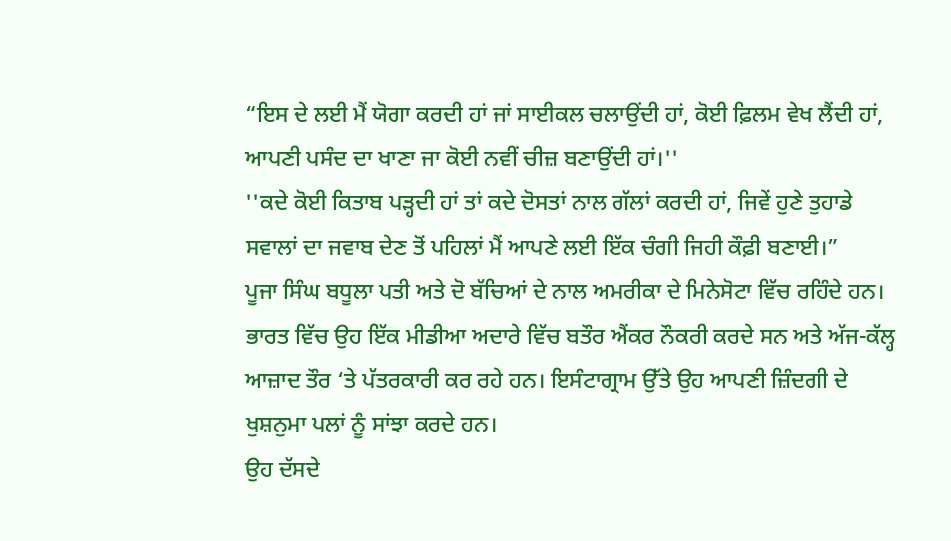“ਇਸ ਦੇ ਲਈ ਮੈਂ ਯੋਗਾ ਕਰਦੀ ਹਾਂ ਜਾਂ ਸਾਈਕਲ ਚਲਾਉਂਦੀ ਹਾਂ, ਕੋਈ ਫ਼ਿਲਮ ਵੇਖ ਲੈਂਦੀ ਹਾਂ, ਆਪਣੀ ਪਸੰਦ ਦਾ ਖਾਣਾ ਜਾ ਕੋਈ ਨਵੀਂ ਚੀਜ਼ ਬਣਾਉਂਦੀ ਹਾਂ।''
''ਕਦੇ ਕੋਈ ਕਿਤਾਬ ਪੜ੍ਹਦੀ ਹਾਂ ਤਾਂ ਕਦੇ ਦੋਸਤਾਂ ਨਾਲ ਗੱਲਾਂ ਕਰਦੀ ਹਾਂ, ਜਿਵੇਂ ਹੁਣੇ ਤੁਹਾਡੇ ਸਵਾਲਾਂ ਦਾ ਜਵਾਬ ਦੇਣ ਤੋਂ ਪਹਿਲਾਂ ਮੈਂ ਆਪਣੇ ਲਈ ਇੱਕ ਚੰਗੀ ਜਿਹੀ ਕੌਫ਼ੀ ਬਣਾਈ।”
ਪੂਜਾ ਸਿੰਘ ਬਧੂਲਾ ਪਤੀ ਅਤੇ ਦੋ ਬੱਚਿਆਂ ਦੇ ਨਾਲ ਅਮਰੀਕਾ ਦੇ ਮਿਨੇਸੋਟਾ ਵਿੱਚ ਰਹਿੰਦੇ ਹਨ। ਭਾਰਤ ਵਿੱਚ ਉਹ ਇੱਕ ਮੀਡੀਆ ਅਦਾਰੇ ਵਿੱਚ ਬਤੌਰ ਐਂਕਰ ਨੌਕਰੀ ਕਰਦੇ ਸਨ ਅਤੇ ਅੱਜ-ਕੱਲ੍ਹ ਆਜ਼ਾਦ ਤੌਰ ‘ਤੇ ਪੱਤਰਕਾਰੀ ਕਰ ਰਹੇ ਹਨ। ਇਸੰਟਾਗ੍ਰਾਮ ਉੱਤੇ ਉਹ ਆਪਣੀ ਜ਼ਿੰਦਗੀ ਦੇ ਖੁਸ਼ਨੁਮਾ ਪਲਾਂ ਨੂੰ ਸਾਂਝਾ ਕਰਦੇ ਹਨ।
ਉਹ ਦੱਸਦੇ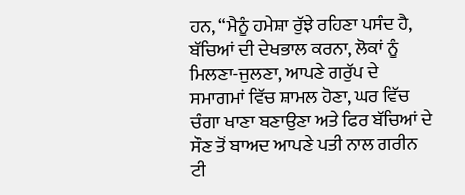ਹਨ, “ਮੈਨੂੰ ਹਮੇਸ਼ਾ ਰੁੱਝੇ ਰਹਿਣਾ ਪਸੰਦ ਹੈ, ਬੱਚਿਆਂ ਦੀ ਦੇਖਭਾਲ ਕਰਨਾ, ਲੋਕਾਂ ਨੂੰ ਮਿਲਣਾ-ਜੁਲਣਾ, ਆਪਣੇ ਗਰੁੱਪ ਦੇ ਸਮਾਗਮਾਂ ਵਿੱਚ ਸ਼ਾਮਲ ਹੋਣਾ, ਘਰ ਵਿੱਚ ਚੰਗਾ ਖਾਣਾ ਬਣਾਉਣਾ ਅਤੇ ਫਿਰ ਬੱਚਿਆਂ ਦੇ ਸੌਣ ਤੋਂ ਬਾਅਦ ਆਪਣੇ ਪਤੀ ਨਾਲ ਗਰੀਨ ਟੀ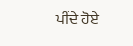ਪੀਂਦੇ ਹੋਏ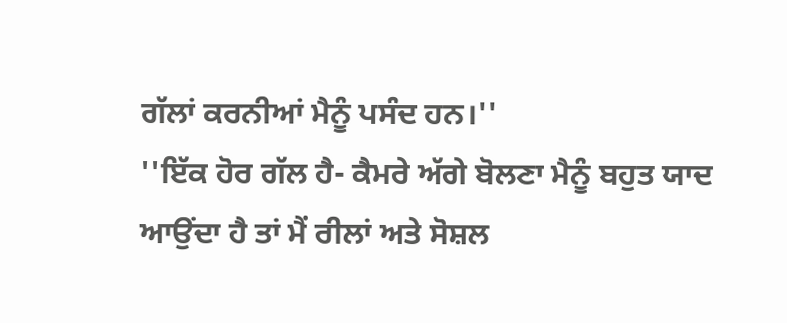ਗੱਲਾਂ ਕਰਨੀਆਂ ਮੈਨੂੰ ਪਸੰਦ ਹਨ।''
''ਇੱਕ ਹੋਰ ਗੱਲ ਹੈ- ਕੈਮਰੇ ਅੱਗੇ ਬੋਲਣਾ ਮੈਨੂੰ ਬਹੁਤ ਯਾਦ ਆਉਂਦਾ ਹੈ ਤਾਂ ਮੈਂ ਰੀਲਾਂ ਅਤੇ ਸੋਸ਼ਲ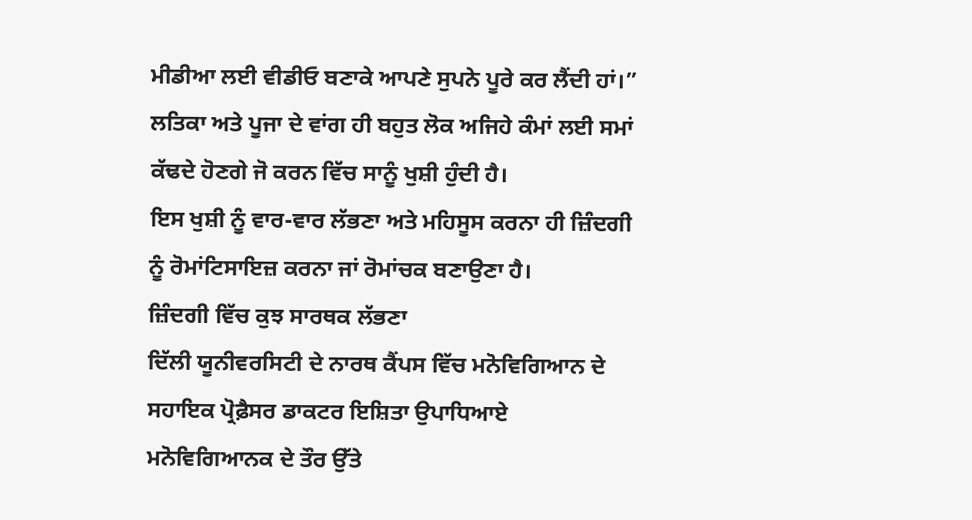ਮੀਡੀਆ ਲਈ ਵੀਡੀਓ ਬਣਾਕੇ ਆਪਣੇ ਸੁਪਨੇ ਪੂਰੇ ਕਰ ਲੈਂਦੀ ਹਾਂ।”
ਲਤਿਕਾ ਅਤੇ ਪੂਜਾ ਦੇ ਵਾਂਗ ਹੀ ਬਹੁਤ ਲੋਕ ਅਜਿਹੇ ਕੰਮਾਂ ਲਈ ਸਮਾਂ ਕੱਢਦੇ ਹੋਣਗੇ ਜੋ ਕਰਨ ਵਿੱਚ ਸਾਨੂੰ ਖੁਸ਼ੀ ਹੁੰਦੀ ਹੈ।
ਇਸ ਖੁਸ਼ੀ ਨੂੰ ਵਾਰ-ਵਾਰ ਲੱਭਣਾ ਅਤੇ ਮਹਿਸੂਸ ਕਰਨਾ ਹੀ ਜ਼ਿੰਦਗੀ ਨੂੰ ਰੋਮਾਂਟਿਸਾਇਜ਼ ਕਰਨਾ ਜਾਂ ਰੋਮਾਂਚਕ ਬਣਾਉਣਾ ਹੈ।
ਜ਼ਿੰਦਗੀ ਵਿੱਚ ਕੁਝ ਸਾਰਥਕ ਲੱਭਣਾ
ਦਿੱਲੀ ਯੂਨੀਵਰਸਿਟੀ ਦੇ ਨਾਰਥ ਕੈਂਪਸ ਵਿੱਚ ਮਨੋਵਿਗਿਆਨ ਦੇ ਸਹਾਇਕ ਪ੍ਰੋਫ਼ੈਸਰ ਡਾਕਟਰ ਇਸ਼ਿਤਾ ਉਪਾਧਿਆਏ ਮਨੋਵਿਗਿਆਨਕ ਦੇ ਤੌਰ ਉੱਤੇ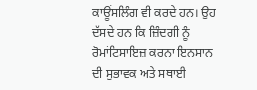ਕਾਊਂਸਲਿੰਗ ਵੀ ਕਰਦੇ ਹਨ। ਉਹ ਦੱਸਦੇ ਹਨ ਕਿ ਜ਼ਿੰਦਗੀ ਨੂੰ ਰੋਮਾਂਟਿਸਾਇਜ਼ ਕਰਨਾ ਇਨਸਾਨ ਦੀ ਸੁਭਾਵਕ ਅਤੇ ਸਥਾਈ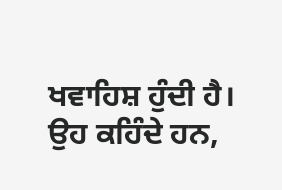ਖਵਾਹਿਸ਼ ਹੁੰਦੀ ਹੈ।
ਉਹ ਕਹਿੰਦੇ ਹਨ,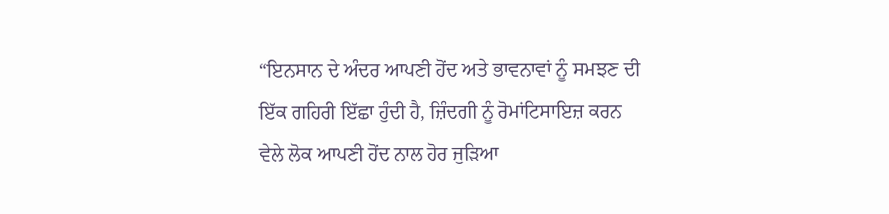“ਇਨਸਾਨ ਦੇ ਅੰਦਰ ਆਪਣੀ ਹੋਂਦ ਅਤੇ ਭਾਵਨਾਵਾਂ ਨੂੰ ਸਮਝਣ ਦੀ ਇੱਕ ਗਹਿਰੀ ਇੱਛਾ ਹੁੰਦੀ ਹੈ, ਜ਼ਿੰਦਗੀ ਨੂੰ ਰੋਮਾਂਟਿਸਾਇਜ਼ ਕਰਨ ਵੇਲੇ ਲੋਕ ਆਪਣੀ ਹੋਂਦ ਨਾਲ ਹੋਰ ਜੁੜਿਆ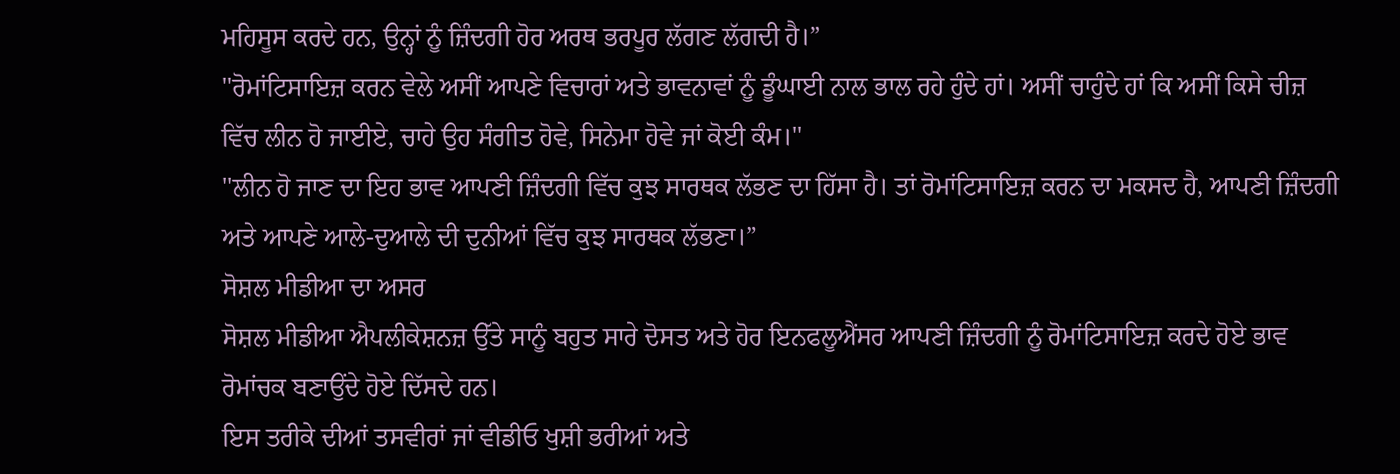ਮਹਿਸੂਸ ਕਰਦੇ ਹਨ, ਉਨ੍ਹਾਂ ਨੂੰ ਜ਼ਿੰਦਗੀ ਹੋਰ ਅਰਥ ਭਰਪੂਰ ਲੱਗਣ ਲੱਗਦੀ ਹੈ।”
''ਰੋਮਾਂਟਿਸਾਇਜ਼ ਕਰਨ ਵੇਲੇ ਅਸੀਂ ਆਪਣੇ ਵਿਚਾਰਾਂ ਅਤੇ ਭਾਵਨਾਵਾਂ ਨੂੰ ਡੂੰਘਾਈ ਨਾਲ ਭਾਲ ਰਹੇ ਹੁੰਦੇ ਹਾਂ। ਅਸੀਂ ਚਾਹੁੰਦੇ ਹਾਂ ਕਿ ਅਸੀਂ ਕਿਸੇ ਚੀਜ਼ ਵਿੱਚ ਲੀਨ ਹੋ ਜਾਈਏ, ਚਾਹੇ ਉਹ ਸੰਗੀਤ ਹੋਵੇ, ਸਿਨੇਮਾ ਹੋਵੇ ਜਾਂ ਕੋਈ ਕੰਮ।''
''ਲੀਨ ਹੋ ਜਾਣ ਦਾ ਇਹ ਭਾਵ ਆਪਣੀ ਜ਼ਿੰਦਗੀ ਵਿੱਚ ਕੁਝ ਸਾਰਥਕ ਲੱਭਣ ਦਾ ਹਿੱਸਾ ਹੈ। ਤਾਂ ਰੋਮਾਂਟਿਸਾਇਜ਼ ਕਰਨ ਦਾ ਮਕਸਦ ਹੈ, ਆਪਣੀ ਜ਼ਿੰਦਗੀ ਅਤੇ ਆਪਣੇ ਆਲੇ-ਦੁਆਲੇ ਦੀ ਦੁਨੀਆਂ ਵਿੱਚ ਕੁਝ ਸਾਰਥਕ ਲੱਭਣਾ।”
ਸੋਸ਼ਲ ਮੀਡੀਆ ਦਾ ਅਸਰ
ਸੋਸ਼ਲ ਮੀਡੀਆ ਐਪਲੀਕੇਸ਼ਨਜ਼ ਉੱਤੇ ਸਾਨੂੰ ਬਹੁਤ ਸਾਰੇ ਦੋਸਤ ਅਤੇ ਹੋਰ ਇਨਫਲੂਐਂਸਰ ਆਪਣੀ ਜ਼ਿੰਦਗੀ ਨੂੰ ਰੋਮਾਂਟਿਸਾਇਜ਼ ਕਰਦੇ ਹੋਏ ਭਾਵ ਰੋਮਾਂਚਕ ਬਣਾਉਂਦੇ ਹੋਏ ਦਿੱਸਦੇ ਹਨ।
ਇਸ ਤਰੀਕੇ ਦੀਆਂ ਤਸਵੀਰਾਂ ਜਾਂ ਵੀਡੀਓ ਖੁਸ਼ੀ ਭਰੀਆਂ ਅਤੇ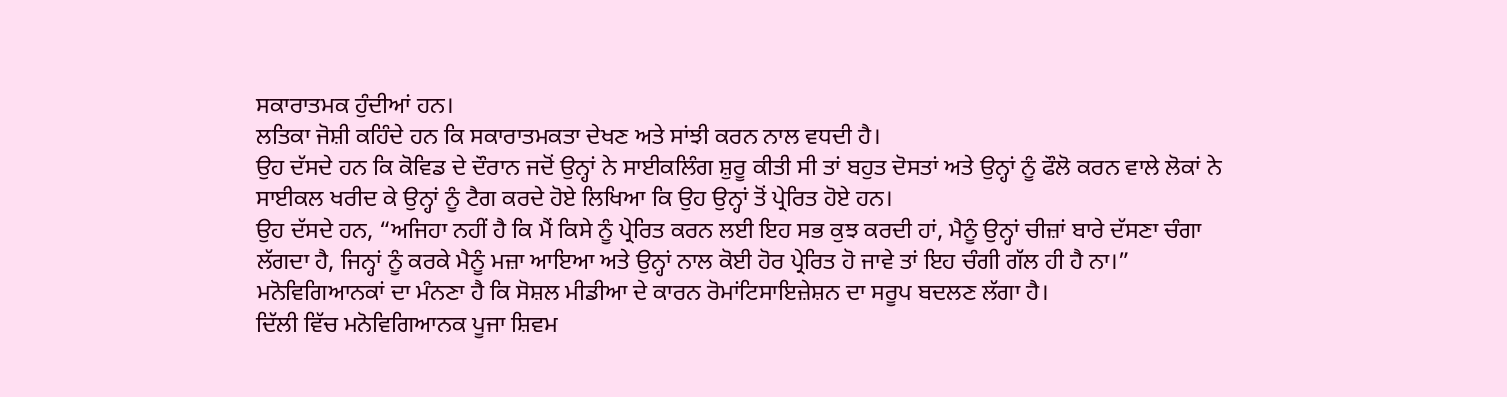ਸਕਾਰਾਤਮਕ ਹੁੰਦੀਆਂ ਹਨ।
ਲਤਿਕਾ ਜੋਸ਼ੀ ਕਹਿੰਦੇ ਹਨ ਕਿ ਸਕਾਰਾਤਮਕਤਾ ਦੇਖਣ ਅਤੇ ਸਾਂਝੀ ਕਰਨ ਨਾਲ ਵਧਦੀ ਹੈ।
ਉਹ ਦੱਸਦੇ ਹਨ ਕਿ ਕੋਵਿਡ ਦੇ ਦੌਰਾਨ ਜਦੋਂ ਉਨ੍ਹਾਂ ਨੇ ਸਾਈਕਲਿੰਗ ਸ਼ੁਰੂ ਕੀਤੀ ਸੀ ਤਾਂ ਬਹੁਤ ਦੋਸਤਾਂ ਅਤੇ ਉਨ੍ਹਾਂ ਨੂੰ ਫੌਲੋ ਕਰਨ ਵਾਲੇ ਲੋਕਾਂ ਨੇ ਸਾਈਕਲ ਖਰੀਦ ਕੇ ਉਨ੍ਹਾਂ ਨੂੰ ਟੈਗ ਕਰਦੇ ਹੋਏ ਲਿਖਿਆ ਕਿ ਉਹ ਉਨ੍ਹਾਂ ਤੋਂ ਪ੍ਰੇਰਿਤ ਹੋਏ ਹਨ।
ਉਹ ਦੱਸਦੇ ਹਨ, “ਅਜਿਹਾ ਨਹੀਂ ਹੈ ਕਿ ਮੈਂ ਕਿਸੇ ਨੂੰ ਪ੍ਰੇਰਿਤ ਕਰਨ ਲਈ ਇਹ ਸਭ ਕੁਝ ਕਰਦੀ ਹਾਂ, ਮੈਨੂੰ ਉਨ੍ਹਾਂ ਚੀਜ਼ਾਂ ਬਾਰੇ ਦੱਸਣਾ ਚੰਗਾ ਲੱਗਦਾ ਹੈ, ਜਿਨ੍ਹਾਂ ਨੂੰ ਕਰਕੇ ਮੈਨੂੰ ਮਜ਼ਾ ਆਇਆ ਅਤੇ ਉਨ੍ਹਾਂ ਨਾਲ ਕੋਈ ਹੋਰ ਪ੍ਰੇਰਿਤ ਹੋ ਜਾਵੇ ਤਾਂ ਇਹ ਚੰਗੀ ਗੱਲ ਹੀ ਹੈ ਨਾ।”
ਮਨੋਵਿਗਿਆਨਕਾਂ ਦਾ ਮੰਨਣਾ ਹੈ ਕਿ ਸੋਸ਼ਲ ਮੀਡੀਆ ਦੇ ਕਾਰਨ ਰੋਮਾਂਟਿਸਾਇਜ਼ੇਸ਼ਨ ਦਾ ਸਰੂਪ ਬਦਲਣ ਲੱਗਾ ਹੈ।
ਦਿੱਲੀ ਵਿੱਚ ਮਨੋਵਿਗਿਆਨਕ ਪੂਜਾ ਸ਼ਿਵਮ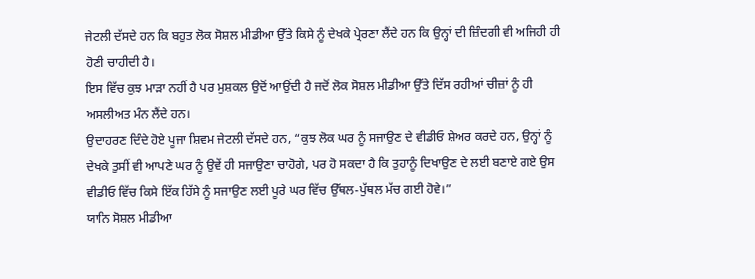ਜੇਟਲੀ ਦੱਸਦੇ ਹਨ ਕਿ ਬਹੁਤ ਲੋਕ ਸੋਸ਼ਲ ਮੀਡੀਆ ਉੱਤੇ ਕਿਸੇ ਨੂੰ ਦੇਖਕੇ ਪ੍ਰੇਰਣਾ ਲੈਂਦੇ ਹਨ ਕਿ ਉਨ੍ਹਾਂ ਦੀ ਜ਼ਿੰਦਗੀ ਵੀ ਅਜਿਹੀ ਹੀ ਹੋਣੀ ਚਾਹੀਦੀ ਹੈ।
ਇਸ ਵਿੱਚ ਕੁਝ ਮਾੜਾ ਨਹੀਂ ਹੈ ਪਰ ਮੁਸ਼ਕਲ ਉਦੋਂ ਆਉਂਦੀ ਹੈ ਜਦੋਂ ਲੋਕ ਸੋਸ਼ਲ ਮੀਡੀਆ ਉੱਤੇ ਦਿੱਸ ਰਹੀਆਂ ਚੀਜ਼ਾਂ ਨੂੰ ਹੀ ਅਸਲੀਅਤ ਮੰਨ ਲੈਂਦੇ ਹਨ।
ਉਦਾਹਰਣ ਦਿੰਦੇ ਹੋਏ ਪੂਜਾ ਸ਼ਿਵਮ ਜੇਟਲੀ ਦੱਸਦੇ ਹਨ, “ਕੁਝ ਲੋਕ ਘਰ ਨੂੰ ਸਜਾਉਣ ਦੇ ਵੀਡੀਓ ਸ਼ੇਅਰ ਕਰਦੇ ਹਨ, ਉਨ੍ਹਾਂ ਨੂੰ ਦੇਖਕੇ ਤੁਸੀਂ ਵੀ ਆਪਣੇ ਘਰ ਨੂੰ ਉਵੇਂ ਹੀ ਸਜਾਉਣਾ ਚਾਹੋਗੇ, ਪਰ ਹੋ ਸਕਦਾ ਹੈ ਕਿ ਤੁਹਾਨੂੰ ਦਿਖਾਉਣ ਦੇ ਲਈ ਬਣਾਏ ਗਏ ਉਸ ਵੀਡੀਓ ਵਿੱਚ ਕਿਸੇ ਇੱਕ ਹਿੱਸੇ ਨੂੰ ਸਜਾਉਣ ਲਈ ਪੂਰੇ ਘਰ ਵਿੱਚ ਉੱਥਲ-ਪੁੱਥਲ ਮੱਚ ਗਈ ਹੋਵੇ।”
ਯਾਨਿ ਸੋਸ਼ਲ ਮੀਡੀਆ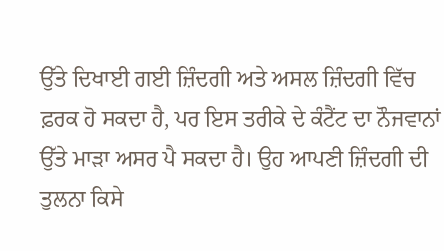ਉੱਤੇ ਦਿਖਾਈ ਗਈ ਜ਼ਿੰਦਗੀ ਅਤੇ ਅਸਲ ਜ਼ਿੰਦਗੀ ਵਿੱਚ ਫ਼ਰਕ ਹੋ ਸਕਦਾ ਹੈ, ਪਰ ਇਸ ਤਰੀਕੇ ਦੇ ਕੰਟੈਂਟ ਦਾ ਨੌਜਵਾਨਾਂ ਉੱਤੇ ਮਾੜਾ ਅਸਰ ਪੈ ਸਕਦਾ ਹੈ। ਉਹ ਆਪਣੀ ਜ਼ਿੰਦਗੀ ਦੀ ਤੁਲਨਾ ਕਿਸੇ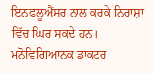ਇਨਫਲੂਐਂਸਰ ਨਾਲ ਕਰਕੇ ਨਿਰਾਸ਼ਾ ਵਿੱਚ ਘਿਰ ਸਕਦੇ ਹਨ।
ਮਨੋਵਿਗਿਆਨਕ ਡਾਕਟਰ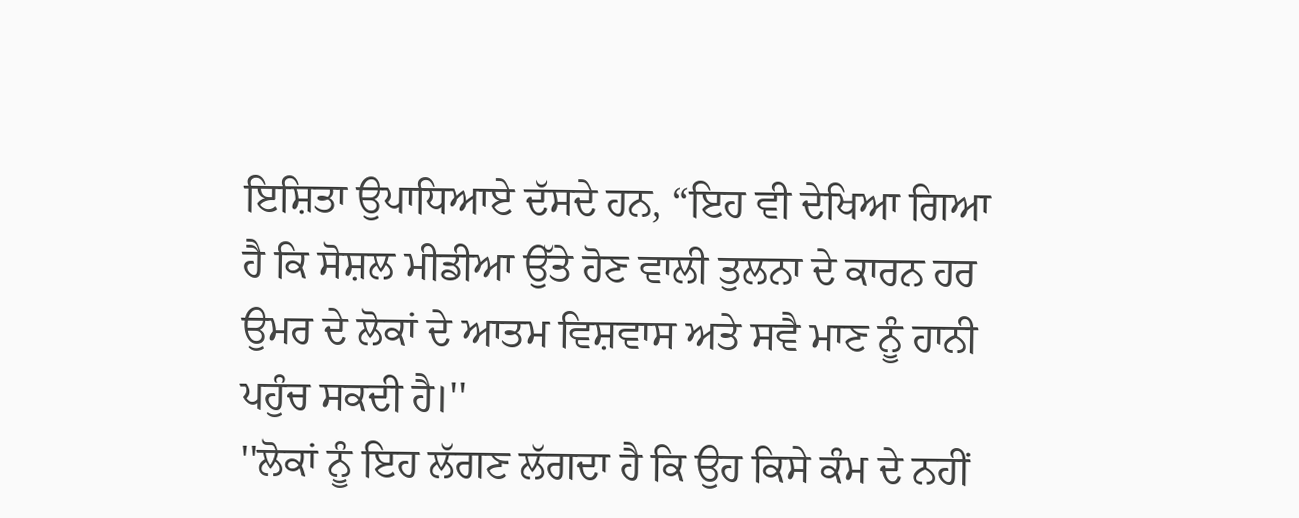ਇਸ਼ਿਤਾ ਉਪਾਧਿਆਏ ਦੱਸਦੇ ਹਨ, “ਇਹ ਵੀ ਦੇਖਿਆ ਗਿਆ ਹੈ ਕਿ ਸੋਸ਼ਲ ਮੀਡੀਆ ਉੱਤੇ ਹੋਣ ਵਾਲੀ ਤੁਲਨਾ ਦੇ ਕਾਰਨ ਹਰ ਉਮਰ ਦੇ ਲੋਕਾਂ ਦੇ ਆਤਮ ਵਿਸ਼ਵਾਸ ਅਤੇ ਸਵੈ ਮਾਣ ਨੂੰ ਹਾਨੀ ਪਹੁੰਚ ਸਕਦੀ ਹੈ।''
''ਲੋਕਾਂ ਨੂੰ ਇਹ ਲੱਗਣ ਲੱਗਦਾ ਹੈ ਕਿ ਉਹ ਕਿਸੇ ਕੰਮ ਦੇ ਨਹੀਂ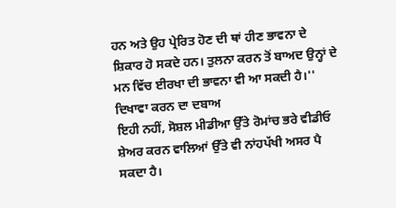ਹਨ ਅਤੇ ਉਹ ਪ੍ਰੇਰਿਤ ਹੋਣ ਦੀ ਥਾਂ ਹੀਣ ਭਾਵਨਾ ਦੇ ਸ਼ਿਕਾਰ ਹੋ ਸਕਦੇ ਹਨ। ਤੁਲਨਾ ਕਰਨ ਤੋਂ ਬਾਅਦ ਉਨ੍ਹਾਂ ਦੇ ਮਨ ਵਿੱਚ ਈਰਖਾ ਦੀ ਭਾਵਨਾ ਵੀ ਆ ਸਕਦੀ ਹੈ।''
ਦਿਖਾਵਾ ਕਰਨ ਦਾ ਦਬਾਅ
ਇਹੀ ਨਹੀਂ, ਸੋਸ਼ਲ ਮੀਡੀਆ ਉੱਤੇ ਰੋਮਾਂਚ ਭਰੇ ਵੀਡੀਓ ਸ਼ੇਅਰ ਕਰਨ ਵਾਲਿਆਂ ਉੱਤੇ ਵੀ ਨਾਂਹਪੱਖੀ ਅਸਰ ਪੈ ਸਕਦਾ ਹੈ।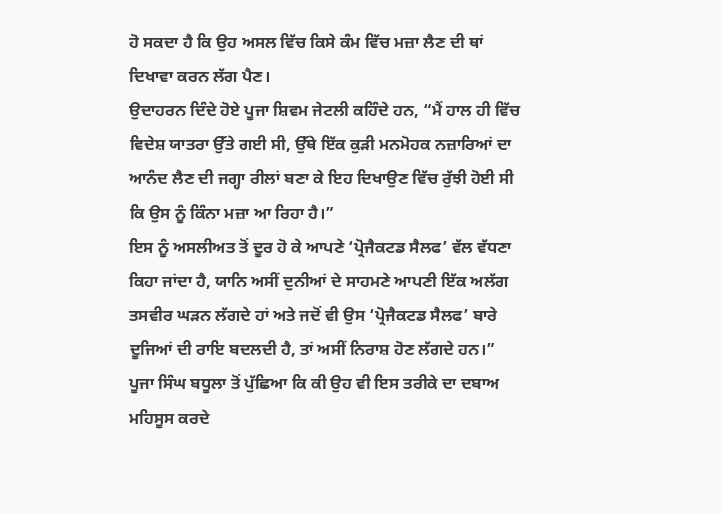ਹੋ ਸਕਦਾ ਹੈ ਕਿ ਉਹ ਅਸਲ ਵਿੱਚ ਕਿਸੇ ਕੰਮ ਵਿੱਚ ਮਜ਼ਾ ਲੈਣ ਦੀ ਥਾਂ ਦਿਖਾਵਾ ਕਰਨ ਲੱਗ ਪੈਣ।
ਉਦਾਹਰਨ ਦਿੰਦੇ ਹੋਏ ਪੂਜਾ ਸ਼ਿਵਮ ਜੇਟਲੀ ਕਹਿੰਦੇ ਹਨ, “ਮੈਂ ਹਾਲ ਹੀ ਵਿੱਚ ਵਿਦੇਸ਼ ਯਾਤਰਾ ਉੱਤੇ ਗਈ ਸੀ, ਉੱਥੇ ਇੱਕ ਕੁੜੀ ਮਨਮੋਹਕ ਨਜ਼ਾਰਿਆਂ ਦਾ ਆਨੰਦ ਲੈਣ ਦੀ ਜਗ੍ਹਾ ਰੀਲਾਂ ਬਣਾ ਕੇ ਇਹ ਦਿਖਾਉਣ ਵਿੱਚ ਰੁੱਝੀ ਹੋਈ ਸੀ ਕਿ ਉਸ ਨੂੰ ਕਿੰਨਾ ਮਜ਼ਾ ਆ ਰਿਹਾ ਹੈ।”
ਇਸ ਨੂੰ ਅਸਲੀਅਤ ਤੋਂ ਦੂਰ ਹੋ ਕੇ ਆਪਣੇ ‘ਪ੍ਰੋਜੈਕਟਡ ਸੈਲਫ’ ਵੱਲ ਵੱਧਣਾ ਕਿਹਾ ਜਾਂਦਾ ਹੈ, ਯਾਨਿ ਅਸੀਂ ਦੁਨੀਆਂ ਦੇ ਸਾਹਮਣੇ ਆਪਣੀ ਇੱਕ ਅਲੱਗ ਤਸਵੀਰ ਘੜਨ ਲੱਗਦੇ ਹਾਂ ਅਤੇ ਜਦੋਂ ਵੀ ਉਸ ‘ਪ੍ਰੋਜੈਕਟਡ ਸੈਲਫ’ ਬਾਰੇ ਦੂਜਿਆਂ ਦੀ ਰਾਇ ਬਦਲਦੀ ਹੈ, ਤਾਂ ਅਸੀਂ ਨਿਰਾਸ਼ ਹੋਣ ਲੱਗਦੇ ਹਨ।”
ਪੂਜਾ ਸਿੰਘ ਬਧੂਲਾ ਤੋਂ ਪੁੱਛਿਆ ਕਿ ਕੀ ਉਹ ਵੀ ਇਸ ਤਰੀਕੇ ਦਾ ਦਬਾਅ ਮਹਿਸੂਸ ਕਰਦੇ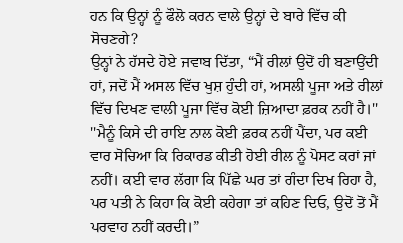ਹਨ ਕਿ ਉਨ੍ਹਾਂ ਨੂੰ ਫੌਲੋ ਕਰਨ ਵਾਲੇ ਉਨ੍ਹਾਂ ਦੇ ਬਾਰੇ ਵਿੱਚ ਕੀ ਸੋਚਣਗੇ?
ਉਨ੍ਹਾਂ ਨੇ ਹੱਸਦੇ ਹੋਏ ਜਵਾਬ ਦਿੱਤਾ, “ਮੈਂ ਰੀਲਾਂ ਉਦੋਂ ਹੀ ਬਣਾਉਂਦੀ ਹਾਂ, ਜਦੋਂ ਮੈਂ ਅਸਲ ਵਿੱਚ ਖੁਸ਼ ਹੁੰਦੀ ਹਾਂ, ਅਸਲੀ ਪੂਜਾ ਅਤੇ ਰੀਲਾਂ ਵਿੱਚ ਦਿਖਣ ਵਾਲੀ ਪੂਜਾ ਵਿੱਚ ਕੋਈ ਜ਼ਿਆਦਾ ਫ਼ਰਕ ਨਹੀਂ ਹੈ।''
''ਮੈਨੂੰ ਕਿਸੇ ਦੀ ਰਾਇ ਨਾਲ ਕੋਈ ਫ਼ਰਕ ਨਹੀਂ ਪੈਂਦਾ, ਪਰ ਕਈ ਵਾਰ ਸੋਚਿਆ ਕਿ ਰਿਕਾਰਡ ਕੀਤੀ ਹੋਈ ਰੀਲ ਨੂੰ ਪੋਸਟ ਕਰਾਂ ਜਾਂ ਨਹੀਂ। ਕਈ ਵਾਰ ਲੱਗਾ ਕਿ ਪਿੱਛੇ ਘਰ ਤਾਂ ਗੰਦਾ ਦਿਖ ਰਿਹਾ ਹੈ, ਪਰ ਪਤੀ ਨੇ ਕਿਹਾ ਕਿ ਕੋਈ ਕਹੇਗਾ ਤਾਂ ਕਹਿਣ ਦਿਓ, ਉਦੋਂ ਤੋਂ ਮੈਂ ਪਰਵਾਹ ਨਹੀਂ ਕਰਦੀ।”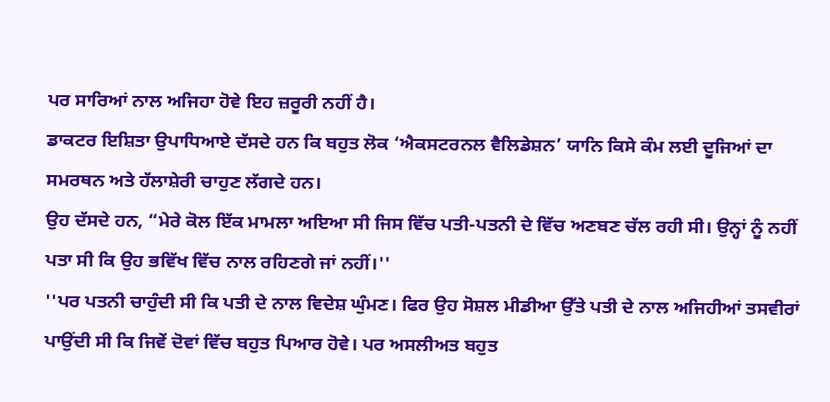ਪਰ ਸਾਰਿਆਂ ਨਾਲ ਅਜਿਹਾ ਹੋਵੇ ਇਹ ਜ਼ਰੂਰੀ ਨਹੀਂ ਹੈ।
ਡਾਕਟਰ ਇਸ਼ਿਤਾ ਉਪਾਧਿਆਏ ਦੱਸਦੇ ਹਨ ਕਿ ਬਹੁਤ ਲੋਕ ‘ਐਕਸਟਰਨਲ ਵੈਲਿਡੇਸ਼ਨ’ ਯਾਨਿ ਕਿਸੇ ਕੰਮ ਲਈ ਦੂਜਿਆਂ ਦਾ ਸਮਰਥਨ ਅਤੇ ਹੱਲਾਸ਼ੇਰੀ ਚਾਹੁਣ ਲੱਗਦੇ ਹਨ।
ਉਹ ਦੱਸਦੇ ਹਨ, “ਮੇਰੇ ਕੋਲ ਇੱਕ ਮਾਮਲਾ ਅਇਆ ਸੀ ਜਿਸ ਵਿੱਚ ਪਤੀ-ਪਤਨੀ ਦੇ ਵਿੱਚ ਅਣਬਣ ਚੱਲ ਰਹੀ ਸੀ। ਉਨ੍ਹਾਂ ਨੂੰ ਨਹੀਂ ਪਤਾ ਸੀ ਕਿ ਉਹ ਭਵਿੱਖ ਵਿੱਚ ਨਾਲ ਰਹਿਣਗੇ ਜਾਂ ਨਹੀਂ।''
''ਪਰ ਪਤਨੀ ਚਾਹੁੰਦੀ ਸੀ ਕਿ ਪਤੀ ਦੇ ਨਾਲ ਵਿਦੇਸ਼ ਘੁੰਮਣ। ਫਿਰ ਉਹ ਸੋਸ਼ਲ ਮੀਡੀਆ ਉੱਤੇ ਪਤੀ ਦੇ ਨਾਲ ਅਜਿਹੀਆਂ ਤਸਵੀਰਾਂ ਪਾਉਂਦੀ ਸੀ ਕਿ ਜਿਵੇਂ ਦੋਵਾਂ ਵਿੱਚ ਬਹੁਤ ਪਿਆਰ ਹੋਵੇ। ਪਰ ਅਸਲੀਅਤ ਬਹੁਤ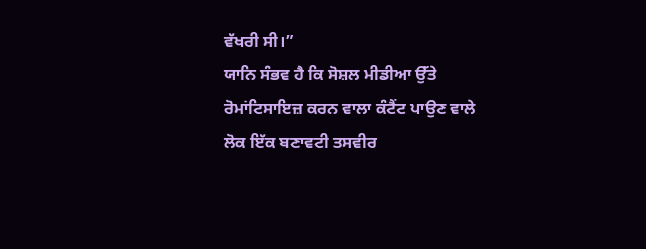ਵੱਖਰੀ ਸੀ।”
ਯਾਨਿ ਸੰਭਵ ਹੈ ਕਿ ਸੋਸ਼ਲ ਮੀਡੀਆ ਉੱਤੇ ਰੋਮਾਂਟਿਸਾਇਜ਼ ਕਰਨ ਵਾਲਾ ਕੰਟੈਂਟ ਪਾਉਣ ਵਾਲੇ ਲੋਕ ਇੱਕ ਬਣਾਵਟੀ ਤਸਵੀਰ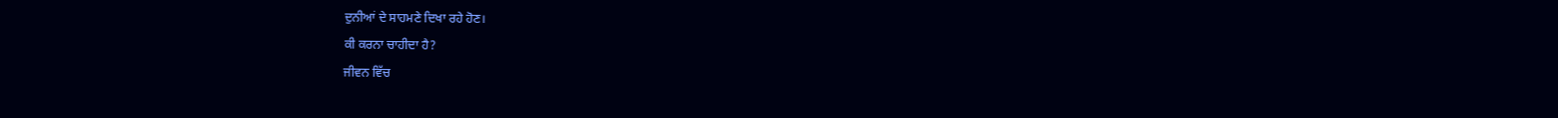ਦੁਨੀਆਂ ਦੇ ਸਾਹਮਣੇ ਦਿਖਾ ਰਹੇ ਹੋਣ।
ਕੀ ਕਰਨਾ ਚਾਹੀਦਾ ਹੈ?
ਜੀਵਨ ਵਿੱਚ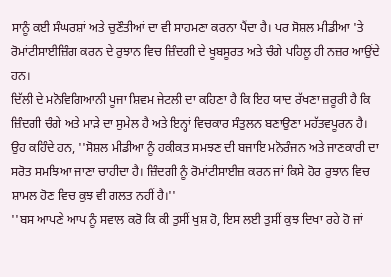ਸਾਨੂੰ ਕਈ ਸੰਘਰਸ਼ਾਂ ਅਤੇ ਚੁਣੌਤੀਆਂ ਦਾ ਵੀ ਸਾਹਮਣਾ ਕਰਨਾ ਪੈਂਦਾ ਹੈ। ਪਰ ਸੋਸ਼ਲ ਮੀਡੀਆ 'ਤੇ ਰੋਮਾਂਟੀਸਾਈਜ਼ਿੰਗ ਕਰਨ ਦੇ ਰੁਝਾਨ ਵਿਚ ਜ਼ਿੰਦਗੀ ਦੇ ਖੂਬਸੂਰਤ ਅਤੇ ਚੰਗੇ ਪਹਿਲੂ ਹੀ ਨਜ਼ਰ ਆਉਂਦੇ ਹਨ।
ਦਿੱਲੀ ਦੇ ਮਨੋਵਿਗਿਆਨੀ ਪੂਜਾ ਸ਼ਿਵਮ ਜੇਟਲੀ ਦਾ ਕਹਿਣਾ ਹੈ ਕਿ ਇਹ ਯਾਦ ਰੱਖਣਾ ਜ਼ਰੂਰੀ ਹੈ ਕਿ ਜ਼ਿੰਦਗੀ ਚੰਗੇ ਅਤੇ ਮਾੜੇ ਦਾ ਸੁਮੇਲ ਹੈ ਅਤੇ ਇਨ੍ਹਾਂ ਵਿਚਕਾਰ ਸੰਤੁਲਨ ਬਣਾਉਣਾ ਮਹੱਤਵਪੂਰਨ ਹੈ।
ਉਹ ਕਹਿੰਦੇ ਹਨ, ''ਸੋਸ਼ਲ ਮੀਡੀਆ ਨੂੰ ਹਕੀਕਤ ਸਮਝਣ ਦੀ ਬਜਾਇ ਮਨੋਰੰਜਨ ਅਤੇ ਜਾਣਕਾਰੀ ਦਾ ਸਰੋਤ ਸਮਝਿਆ ਜਾਣਾ ਚਾਹੀਦਾ ਹੈ। ਜ਼ਿੰਦਗੀ ਨੂੰ ਰੋਮਾਂਟੀਸਾਈਜ਼ ਕਰਨ ਜਾਂ ਕਿਸੇ ਹੋਰ ਰੁਝਾਨ ਵਿਚ ਸ਼ਾਮਲ ਹੋਣ ਵਿਚ ਕੁਝ ਵੀ ਗਲਤ ਨਹੀਂ ਹੈ।''
''ਬਸ ਆਪਣੇ ਆਪ ਨੂੰ ਸਵਾਲ ਕਰੋ ਕਿ ਕੀ ਤੁਸੀਂ ਖੁਸ਼ ਹੋ, ਇਸ ਲਈ ਤੁਸੀਂ ਕੁਝ ਦਿਖਾ ਰਹੇ ਹੋ ਜਾਂ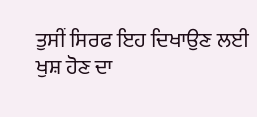ਤੁਸੀਂ ਸਿਰਫ ਇਹ ਦਿਖਾਉਣ ਲਈ ਖੁਸ਼ ਹੋਣ ਦਾ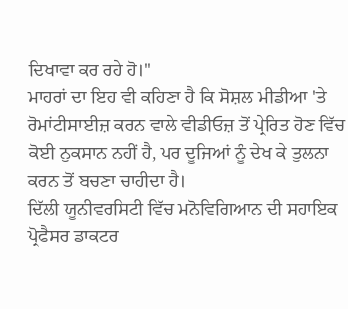ਦਿਖਾਵਾ ਕਰ ਰਹੇ ਹੋ।''
ਮਾਹਰਾਂ ਦਾ ਇਹ ਵੀ ਕਹਿਣਾ ਹੈ ਕਿ ਸੋਸ਼ਲ ਮੀਡੀਆ 'ਤੇ ਰੋਮਾਂਟੀਸਾਈਜ਼ ਕਰਨ ਵਾਲੇ ਵੀਡੀਓਜ਼ ਤੋਂ ਪ੍ਰੇਰਿਤ ਹੋਣ ਵਿੱਚ ਕੋਈ ਨੁਕਸਾਨ ਨਹੀਂ ਹੈ, ਪਰ ਦੂਜਿਆਂ ਨੂੰ ਦੇਖ ਕੇ ਤੁਲਨਾ ਕਰਨ ਤੋਂ ਬਚਣਾ ਚਾਹੀਦਾ ਹੈ।
ਦਿੱਲੀ ਯੂਨੀਵਰਸਿਟੀ ਵਿੱਚ ਮਨੋਵਿਗਿਆਨ ਦੀ ਸਹਾਇਕ ਪ੍ਰੋਫੈਸਰ ਡਾਕਟਰ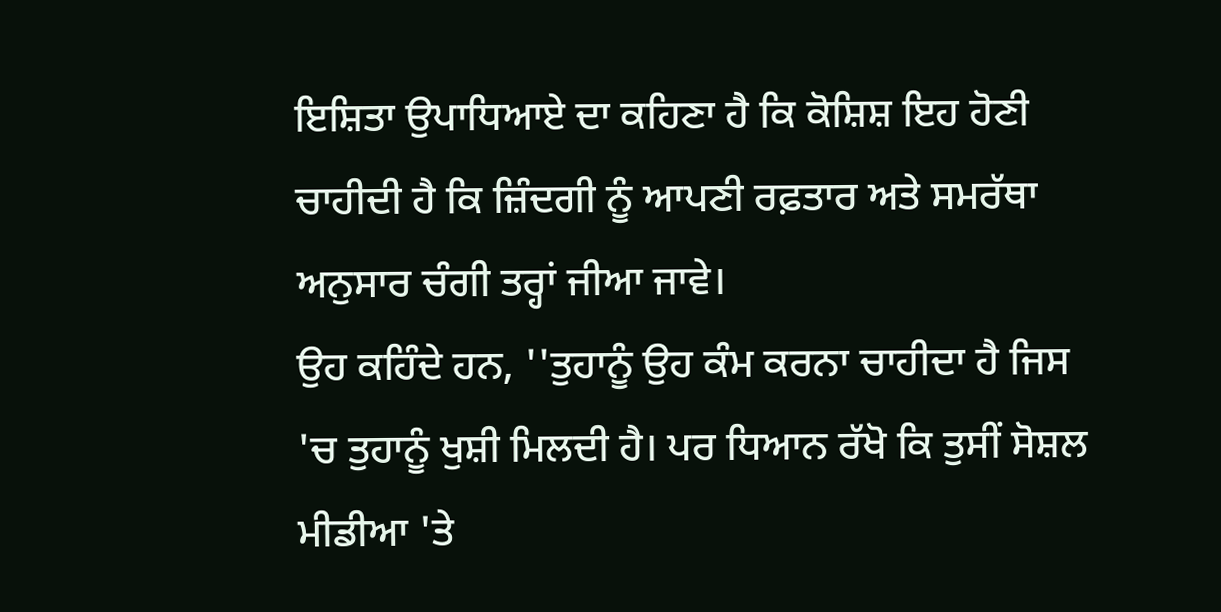ਇਸ਼ਿਤਾ ਉਪਾਧਿਆਏ ਦਾ ਕਹਿਣਾ ਹੈ ਕਿ ਕੋਸ਼ਿਸ਼ ਇਹ ਹੋਣੀ ਚਾਹੀਦੀ ਹੈ ਕਿ ਜ਼ਿੰਦਗੀ ਨੂੰ ਆਪਣੀ ਰਫ਼ਤਾਰ ਅਤੇ ਸਮਰੱਥਾ ਅਨੁਸਾਰ ਚੰਗੀ ਤਰ੍ਹਾਂ ਜੀਆ ਜਾਵੇ।
ਉਹ ਕਹਿੰਦੇ ਹਨ, ''ਤੁਹਾਨੂੰ ਉਹ ਕੰਮ ਕਰਨਾ ਚਾਹੀਦਾ ਹੈ ਜਿਸ 'ਚ ਤੁਹਾਨੂੰ ਖੁਸ਼ੀ ਮਿਲਦੀ ਹੈ। ਪਰ ਧਿਆਨ ਰੱਖੋ ਕਿ ਤੁਸੀਂ ਸੋਸ਼ਲ ਮੀਡੀਆ 'ਤੇ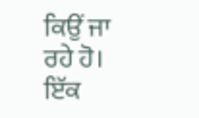ਕਿਉਂ ਜਾ ਰਹੇ ਹੋ। ਇੱਕ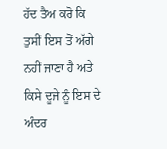ਹੱਦ ਤੈਅ ਕਰੋ ਕਿ ਤੁਸੀਂ ਇਸ ਤੋਂ ਅੱਗੇ ਨਹੀਂ ਜਾਣਾ ਹੈ ਅਤੇ ਕਿਸੇ ਦੂਜੇ ਨੂੰ ਇਸ ਦੇ ਅੰਦਰ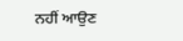ਨਹੀਂ ਆਉਣ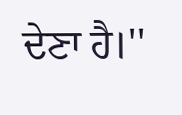ਦੇਣਾ ਹੈ।''